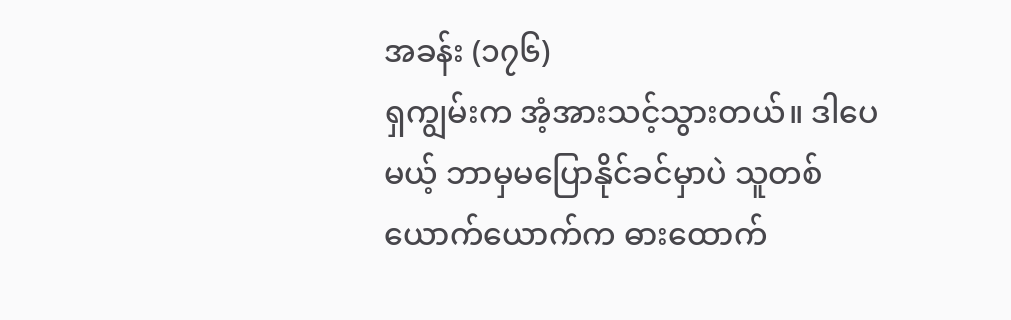အခန်း (၁၇၆)
ရှကျွမ်းက အံ့အားသင့်သွားတယ်။ ဒါပေမယ့် ဘာမှမပြောနိုင်ခင်မှာပဲ သူတစ်ယောက်ယောက်က ဓားထောက်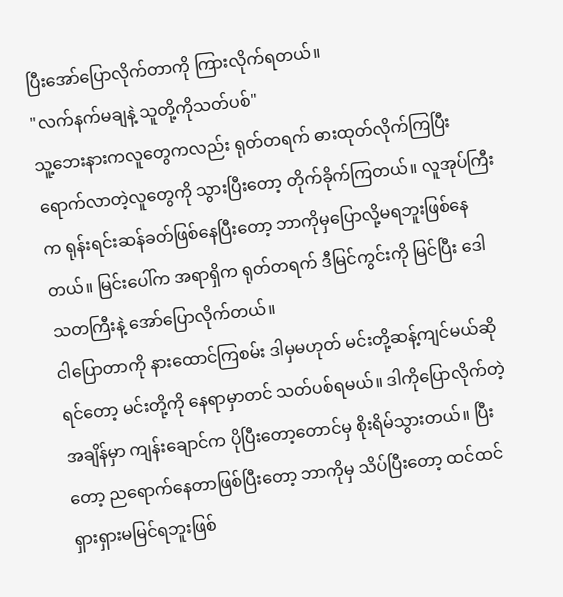ပြီးအော်ပြောလိုက်တာကို ကြားလိုက်ရတယ်။
"လက်နက်မချနဲ့ သူတို့ကိုသတ်ပစ်"
သူ့ဘေးနားကလူတွေကလည်း ရုတ်တရက် ဓားထုတ်လိုက်ကြပြီး ရောက်လာတဲ့လူတွေကို သွားပြီးတော့ တိုက်ခိုက်ကြတယ်။ လူအုပ်ကြီးက ရုန်းရင်းဆန်ခတ်ဖြစ်နေပြီးတော့ ဘာကိုမှပြောလို့မရဘူးဖြစ်နေတယ်။ မြင်းပေါ်က အရာရှိက ရုတ်တရက် ဒီမြင်ကွင်းကို မြင်ပြီး ဒေါသတကြီးနဲ့ အော်ပြောလိုက်တယ်။
ငါပြောတာကို နားထောင်ကြစမ်း ဒါမှမဟုတ် မင်းတို့ဆန့်ကျင်မယ်ဆိုရင်တော့ မင်းတို့ကို နေရာမှာတင် သတ်ပစ်ရမယ်။ ဒါကိုပြောလိုက်တဲ့ အချိန်မှာ ကျန်းချောင်က ပိုပြီးတော့တောင်မှ စိုးရိမ်သွားတယ်။ ပြီးတော့ ညရောက်နေတာဖြစ်ပြီးတော့ ဘာကိုမှ သိပ်ပြီးတော့ ထင်ထင်ရှားရှားမမြင်ရဘူးဖြစ်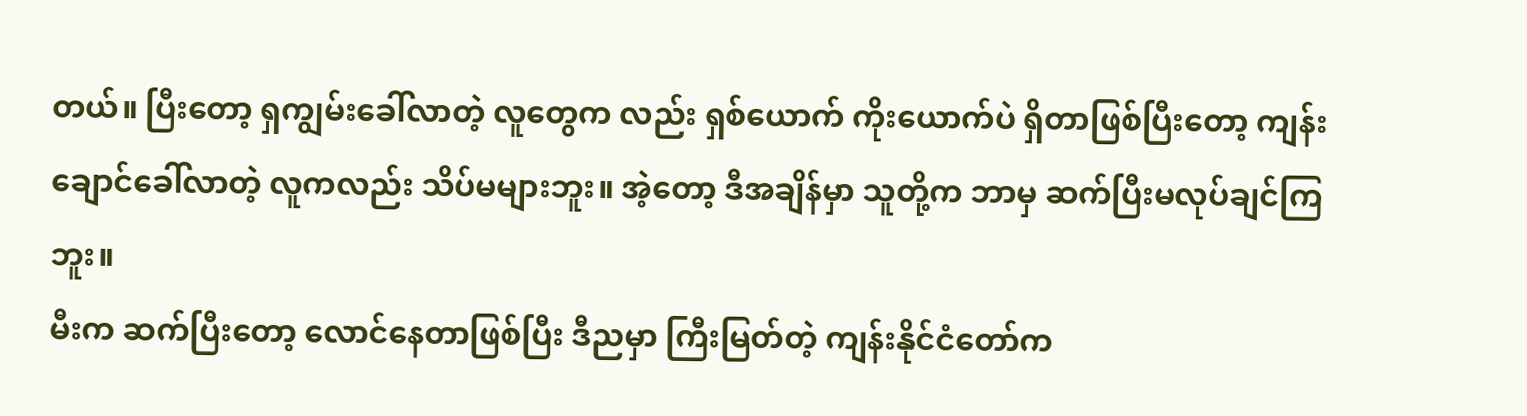တယ်။ ပြီးတော့ ရှကျွမ်းခေါ်လာတဲ့ လူတွေက လည်း ရှစ်ယောက် ကိုးယောက်ပဲ ရှိတာဖြစ်ပြီးတော့ ကျန်းချောင်ခေါ်လာတဲ့ လူကလည်း သိပ်မများဘူး။ အဲ့တော့ ဒီအချိန်မှာ သူတို့က ဘာမှ ဆက်ပြီးမလုပ်ချင်ကြဘူး။
မီးက ဆက်ပြီးတော့ လောင်နေတာဖြစ်ပြီး ဒီညမှာ ကြီးမြတ်တဲ့ ကျန်းနိုင်ငံတော်က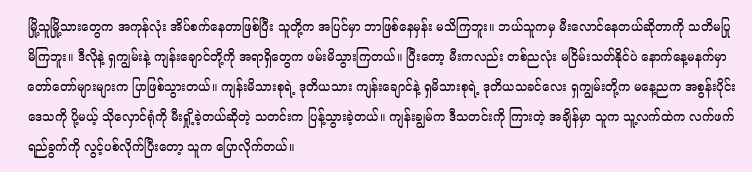မြို့သူမြို့သားတွေက အကုန်လုံး အိပ်စက်နေတာဖြစ်ပြီး သူတို့က အပြင်မှာ ဘာဖြစ်နေမှန်း မသိကြဘူး။ ဘယ်သူကမှ မီးလောင်နေတယ်ဆိုတာကို သတိမပြု မိကြဘူး။ ဒီလိုနဲ့ ရှကျွမ်းနဲ့ ကျန်းချောင်တို့ကို အရာရှိတွေက ဖမ်းမိသွားကြတယ်။ ပြီးတော့ မီးကလည်း တစ်ညလုံး မငြိမ်းသတ်နိုင်ပဲ နောက်နေ့မနက်မှာ တော်တော်များများက ပြာဖြစ်သွားတယ်။ ကျန်းမိသားစုရဲ့ ဒုတိယသား ကျန်းချောင်နဲ့ ရှမိသားစုရဲ့ ဒုတိယသခင်လေး ရှကျွမ်းတို့က မနေ့ညက အစွန်းပိုင်းဒေသကို ပို့မယ့် သိုလှောင်ရုံကို မီးရှို့ခဲ့တယ်ဆိုတဲ့ သတင်းက ပြန့်သွားခဲ့တယ်။ ကျန်းချွမ်က ဒီသတင်းကို ကြားတဲ့ အချိန်မှာ သူက သူ့လက်ထဲက လက်ဖက်ရည်ခွက်ကို လွင့်ပစ်လိုက်ပြီးတော့ သူက ပြောလိုက်တယ်။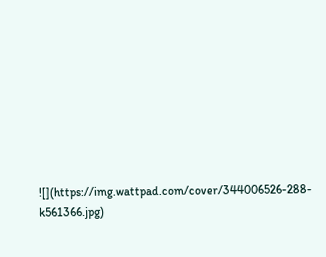![](https://img.wattpad.com/cover/344006526-288-k561366.jpg)